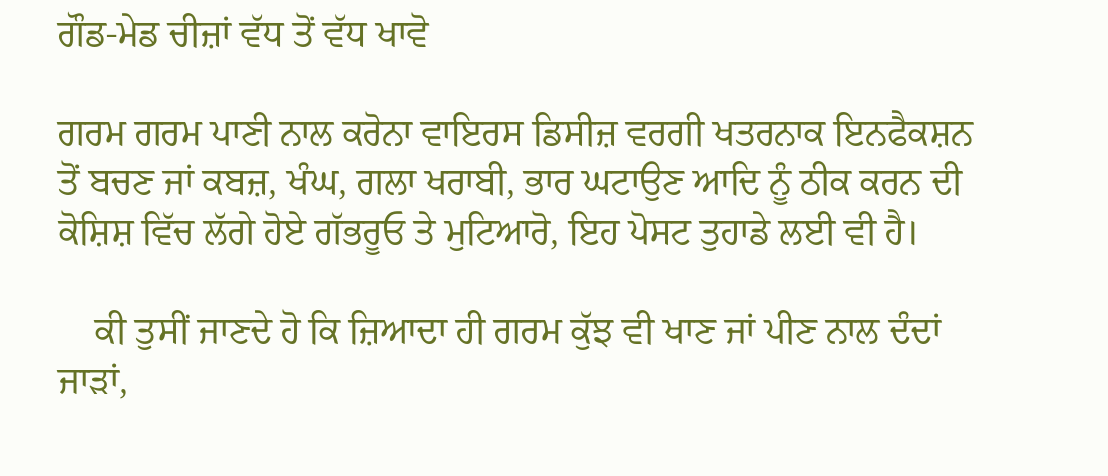ਗੌਡ-ਮੇਡ ਚੀਜ਼ਾਂ ਵੱਧ ਤੋਂ ਵੱਧ ਖਾਵੋ

ਗਰਮ ਗਰਮ ਪਾਣੀ ਨਾਲ ਕਰੋਨਾ ਵਾਇਰਸ ਡਿਸੀਜ਼ ਵਰਗੀ ਖਤਰਨਾਕ ਇਨਫੈਕਸ਼ਨ ਤੋਂ ਬਚਣ ਜਾਂ ਕਬਜ਼, ਖੰਘ, ਗਲਾ ਖਰਾਬੀ, ਭਾਰ ਘਟਾਉਣ ਆਦਿ ਨੂੰ ਠੀਕ ਕਰਨ ਦੀ ਕੋਸ਼ਿਸ਼ ਵਿੱਚ ਲੱਗੇ ਹੋਏ ਗੱਭਰੂਓ ਤੇ ਮੁਟਿਆਰੋ, ਇਹ ਪੋਸਟ ਤੁਹਾਡੇ ਲਈ ਵੀ ਹੈ।

    ਕੀ ਤੁਸੀਂ ਜਾਣਦੇ ਹੋ ਕਿ ਜ਼ਿਆਦਾ ਹੀ ਗਰਮ ਕੁੱਝ ਵੀ ਖਾਣ ਜਾਂ ਪੀਣ ਨਾਲ ਦੰਦਾਂ ਜਾੜਾਂ,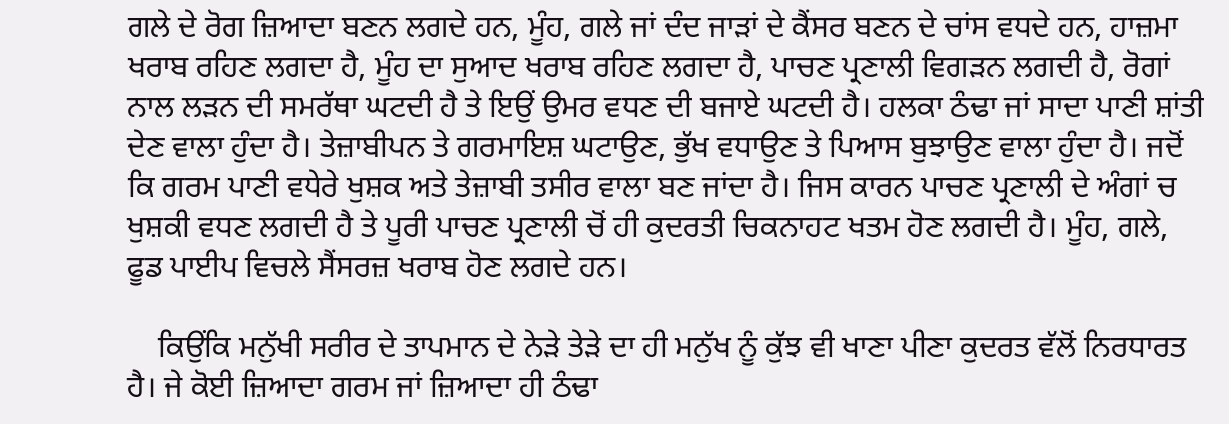ਗਲੇ ਦੇ ਰੋਗ ਜ਼ਿਆਦਾ ਬਣਨ ਲਗਦੇ ਹਨ, ਮੂੰਹ, ਗਲੇ ਜਾਂ ਦੰਦ ਜਾੜਾਂ ਦੇ ਕੈਂਸਰ ਬਣਨ ਦੇ ਚਾਂਸ ਵਧਦੇ ਹਨ, ਹਾਜ਼ਮਾ ਖਰਾਬ ਰਹਿਣ ਲਗਦਾ ਹੈ, ਮੂੰਹ ਦਾ ਸੁਆਦ ਖਰਾਬ ਰਹਿਣ ਲਗਦਾ ਹੈ, ਪਾਚਣ ਪ੍ਰਣਾਲੀ ਵਿਗੜਨ ਲਗਦੀ ਹੈ, ਰੋਗਾਂ ਨਾਲ ਲੜਨ ਦੀ ਸਮਰੱਥਾ ਘਟਦੀ ਹੈ ਤੇ ਇਉਂ ਉਮਰ ਵਧਣ ਦੀ ਬਜਾਏ ਘਟਦੀ ਹੈ। ਹਲਕਾ ਠੰਢਾ ਜਾਂ ਸਾਦਾ ਪਾਣੀ ਸ਼ਾਂਤੀ ਦੇਣ ਵਾਲਾ ਹੁੰਦਾ ਹੈ। ਤੇਜ਼ਾਬੀਪਨ ਤੇ ਗਰਮਾਇਸ਼ ਘਟਾਉਣ, ਭੁੱਖ ਵਧਾਉਣ ਤੇ ਪਿਆਸ ਬੁਝਾਉਣ ਵਾਲਾ ਹੁੰਦਾ ਹੈ। ਜਦੋਂ ਕਿ ਗਰਮ ਪਾਣੀ ਵਧੇਰੇ ਖੁਸ਼ਕ ਅਤੇ ਤੇਜ਼ਾਬੀ ਤਸੀਰ ਵਾਲਾ ਬਣ ਜਾਂਦਾ ਹੈ। ਜਿਸ ਕਾਰਨ ਪਾਚਣ ਪ੍ਰਣਾਲੀ ਦੇ ਅੰਗਾਂ ਚ ਖੁਸ਼ਕੀ ਵਧਣ ਲਗਦੀ ਹੈ ਤੇ ਪੂਰੀ ਪਾਚਣ ਪ੍ਰਣਾਲੀ ਚੋਂ ਹੀ ਕੁਦਰਤੀ ਚਿਕਨਾਹਟ ਖਤਮ ਹੋਣ ਲਗਦੀ ਹੈ। ਮੂੰਹ, ਗਲੇ, ਫੂਡ ਪਾਈਪ ਵਿਚਲੇ ਸੈਂਸਰਜ਼ ਖਰਾਬ ਹੋਣ ਲਗਦੇ ਹਨ।

    ਕਿਉਂਕਿ ਮਨੁੱਖੀ ਸਰੀਰ ਦੇ ਤਾਪਮਾਨ ਦੇ ਨੇੜੇ ਤੇੜੇ ਦਾ ਹੀ ਮਨੁੱਖ ਨੂੰ ਕੁੱਝ ਵੀ ਖਾਣਾ ਪੀਣਾ ਕੁਦਰਤ ਵੱਲੋਂ ਨਿਰਧਾਰਤ ਹੈ। ਜੇ ਕੋਈ ਜ਼ਿਆਦਾ ਗਰਮ ਜਾਂ ਜ਼ਿਆਦਾ ਹੀ ਠੰਢਾ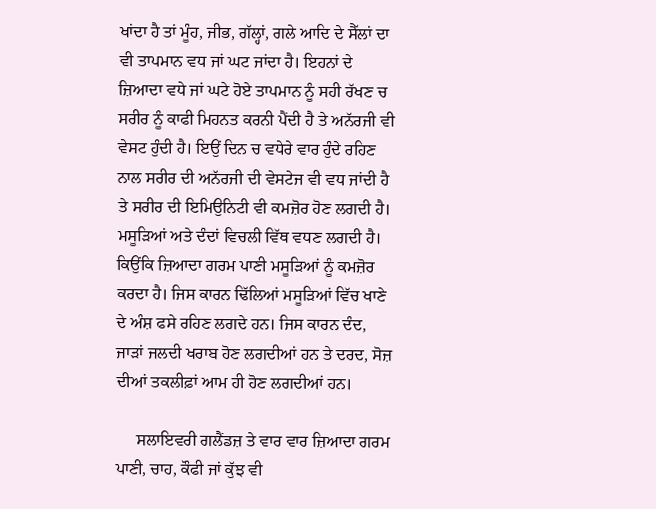ਖਾਂਦਾ ਹੈ ਤਾਂ ਮੂੰਹ, ਜੀਭ, ਗੱਲ੍ਹਾਂ, ਗਲੇ ਆਦਿ ਦੇ ਸੈੱਲਾਂ ਦਾ ਵੀ ਤਾਪਮਾਨ ਵਧ ਜਾਂ ਘਟ ਜਾਂਦਾ ਹੈ। ਇਹਨਾਂ ਦੇ ਜ਼ਿਆਦਾ ਵਧੇ ਜਾਂ ਘਟੇ ਹੋਏ ਤਾਪਮਾਨ ਨੂੰ ਸਹੀ ਰੱਖਣ ਚ ਸਰੀਰ ਨੂੰ ਕਾਫੀ ਮਿਹਨਤ ਕਰਨੀ ਪੈਂਦੀ ਹੈ ਤੇ ਅਨੱਰਜੀ ਵੀ ਵੇਸਟ ਹੁੰਦੀ ਹੈ। ਇਉਂ ਦਿਨ ਚ ਵਧੇਰੇ ਵਾਰ ਹੁੰਦੇ ਰਹਿਣ ਨਾਲ ਸਰੀਰ ਦੀ ਅਨੱਰਜੀ ਦੀ ਵੇਸਟੇਜ ਵੀ ਵਧ ਜਾਂਦੀ ਹੈ ਤੇ ਸਰੀਰ ਦੀ ਇਮਿਉਨਿਟੀ ਵੀ ਕਮਜ਼ੋਰ ਹੋਣ ਲਗਦੀ ਹੈ। ਮਸੂੜਿਆਂ ਅਤੇ ਦੰਦਾਂ ਵਿਚਲੀ ਵਿੱਥ ਵਧਣ ਲਗਦੀ ਹੈ। ਕਿਉਂਕਿ ਜ਼ਿਆਦਾ ਗਰਮ ਪਾਣੀ ਮਸੂੜਿਆਂ ਨੂੰ ਕਮਜ਼ੋਰ ਕਰਦਾ ਹੈ। ਜਿਸ ਕਾਰਨ ਢਿੱਲਿਆਂ ਮਸੂੜਿਆਂ ਵਿੱਚ ਖਾਣੇ ਦੇ ਅੰਸ਼ ਫਸੇ ਰਹਿਣ ਲਗਦੇ ਹਨ। ਜਿਸ ਕਾਰਨ ਦੰਦ, ਜਾੜਾਂ ਜਲਦੀ ਖਰਾਬ ਹੋਣ ਲਗਦੀਆਂ ਹਨ ਤੇ ਦਰਦ, ਸੋਜ਼ ਦੀਆਂ ਤਕਲੀਫ਼ਾਂ ਆਮ ਹੀ ਹੋਣ ਲਗਦੀਆਂ ਹਨ।

     ਸਲਾਇਵਰੀ ਗਲੈਂਡਜ਼ ਤੇ ਵਾਰ ਵਾਰ ਜ਼ਿਆਦਾ ਗਰਮ ਪਾਣੀ, ਚਾਹ, ਕੌਫੀ ਜਾਂ ਕੁੱਝ ਵੀ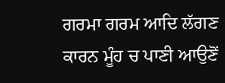ਗਰਮਾ ਗਰਮ ਆਦਿ ਲੱਗਣ ਕਾਰਨ ਮੂੰਹ ਚ ਪਾਣੀ ਆਉਣੋਂ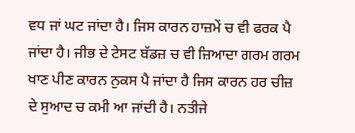ਵਧ ਜਾਂ ਘਟ ਜਾਂਦਾ ਹੈ। ਜਿਸ ਕਾਰਨ ਹਾਜ਼ਮੇਂ ਚ ਵੀ ਫਰਕ ਪੈ ਜਾਂਦਾ ਹੈ। ਜੀਭ ਦੇ ਟੇਸਟ ਬੱਡਜ਼ ਚ ਵੀ ਜ਼ਿਆਦਾ ਗਰਮ ਗਰਮ ਖਾਣ ਪੀਣ ਕਾਰਨ ਨੁਕਸ ਪੈ ਜਾਂਦਾ ਹੈ ਜਿਸ ਕਾਰਨ ਹਰ ਚੀਜ਼ ਦੇ ਸੁਆਦ ਚ ਕਮੀ ਆ ਜਾਂਦੀ ਹੈ। ਨਤੀਜੇ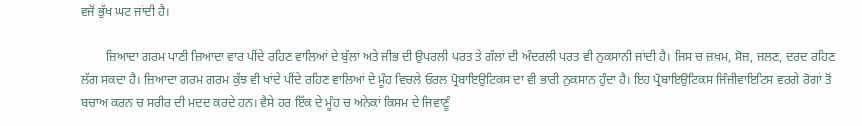ਵਜੋਂ ਭੁੱਖ ਘਟ ਜਾਂਦੀ ਹੈ।

        ਜ਼ਿਆਦਾ ਗਰਮ ਪਾਣੀ ਜ਼ਿਆਦਾ ਵਾਰ ਪੀਂਦੇ ਰਹਿਣ ਵਾਲਿਆਂ ਦੇ ਬੁੱਲਾਂ ਅਤੇ ਜੀਭ ਦੀ ਉਪਰਲੀ ਪਰਤ ਤੇ ਗੱਲਾਂ ਦੀ ਅੰਦਰਲੀ ਪਰਤ ਵੀ ਨੁਕਸਾਨੀ ਜਾਂਦੀ ਹੈ। ਜਿਸ ਚ ਜ਼ਖ਼ਮ, ਸੋਜ਼, ਜਲਣ, ਦਰਦ ਰਹਿਣ ਲੱਗ ਸਕਦਾ ਹੈ। ਜ਼ਿਆਦਾ ਗਰਮ ਗਰਮ ਕੁੱਝ ਵੀ ਖਾਂਦੇ ਪੀਂਦੇ ਰਹਿਣ ਵਾਲਿਆਂ ਦੇ ਮੂੰਹ ਵਿਚਲੇ ਓਰਲ ਪ੍ਰੋਬਾਇਉਟਿਕਸ ਦਾ ਵੀ ਭਾਰੀ ਨੁਕਸਾਨ ਹੁੰਦਾ ਹੈ। ਇਹ ਪ੍ਰੋਬਾਇਉਟਿਕਸ ਜਿੰਜੀਵਾਇਟਿਸ ਵਰਗੇ ਰੋਗਾਂ ਤੋਂ ਬਚਾਅ ਕਰਨ ਚ ਸਰੀਰ ਦੀ ਮਦਦ ਕਰਦੇ ਹਨ। ਵੈਸੇ ਹਰ ਇੱਕ ਦੇ ਮੂੰਹ ਚ ਅਨੇਕਾਂ ਕਿਸਮ ਦੇ ਜਿਵਾਣੂੰ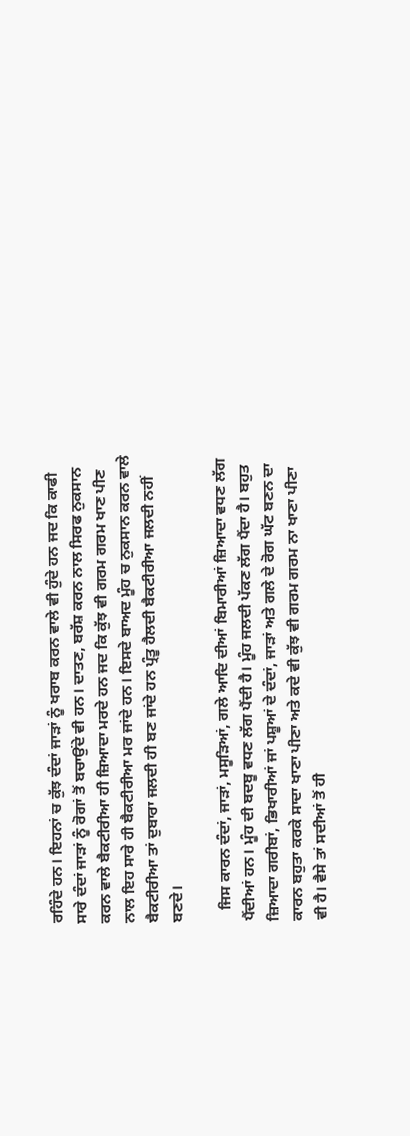ਰਹਿੰਦੇ ਹਨ। ਇਹਨਾਂ ਚ ਕੁੱਝ ਦੰਦਾਂ ਜਾੜਾਂ ਨੂੰ ਖਰਾਬ ਕਰਨ ਵਾਲੇ ਵੀ ਹੁੰਦੇ ਹਨ ਜਦ ਕਿ ਕਾਫੀ ਸਾਰੇ ਦੰਦਾਂ ਜਾੜਾਂ ਨੂੰ ਰੋਗਾਂ ਤੋਂ ਬਚਾਉਂਦੇ ਵੀ ਹਨ। ਦਾਤਣ, ਬਰੱਸ਼ ਕਰਨ ਨਾਲ ਸਿਰਫ ਨੁਕਸਾਨ ਕਰਨ ਵਾਲੇ ਬੈਕਟੀਰੀਆ ਹੀ ਜ਼ਿਆਦਾ ਮਰਦੇ ਹਨ ਜਦ ਕਿ ਕੁੱਝ ਵੀ ਗਰਮ ਗਰਮ ਖਾਣ ਪੀਣ ਨਾਲ ਇਹ ਸਾਰੇ ਹੀ ਬੈਕਟੀਰੀਆ ਮਰ ਜਾਂਦੇ ਹਨ। ਇਸਦੇ ਬਾਅਦ ਮੂੰਹ ਚ ਨੁਕਸਾਨ ਕਰਨ ਵਾਲੇ ਬੈਕਟੀਰੀਆ ਤਾਂ ਦੁਬਾਰਾ ਜਲਦੀ ਹੀ ਬਣ ਜਾਂਦੇ ਹਨ ਪ੍ਰੰਤੂ ਹੈਲਦੀ ਬੈਕਟੀਰੀਆ ਜਲਦੀ ਨਹੀਂ ਬਣਦੇ।

   ਜਿਸ ਕਾਰਨ ਦੰਦਾਂ, ਜਾੜਾਂ, ਮਸੂੜਿਆਂ, ਗਲੇ ਆਦਿ ਦੀਆਂ ਬਿਮਾਰੀਆਂ ਜ਼ਿਆਦਾ ਵਧਣ ਲੱਗ ਪੈਂਦੀਆਂ ਹਨ। ਮੂੰਹ ਦੀ ਬਦਬੂ ਵਧਣ ਲੱਗ ਪੈਂਦੀ ਹੈ। ਮੂੰਹ ਜਲਦੀ ਪੱਕਣ ਲੱਗ ਪੈਂਦਾ ਹੈ। ਬਹੁਤ ਜ਼ਿਆਦਾ ਗਰੀਬਾਂ, ਭਿਖਾਰੀਆਂ ਜਾਂ ਪਸ਼ੂਆਂ ਦੇ ਦੰਦਾਂ, ਜਾੜਾਂ ਅਤੇ ਗਲੇ ਦੇ ਰੋਗ ਘੱਟ ਬਣਨ ਦਾ ਕਾਰਨ ਬਹੁਤਾ ਕਰਕੇ ਸਾਦਾ ਖਾਣਾ ਪੀਣਾ ਅਤੇ ਕਦੇ ਵੀ ਕੁੱਝ ਵੀ ਗਰਮ ਗਰਮ ਨਾ ਖਾਣਾ ਪੀਣਾ ਵੀ ਹੈ। ਵੈਸੇ ਤਾਂ ਸਦੀਆਂ ਤੋਂ ਹੀ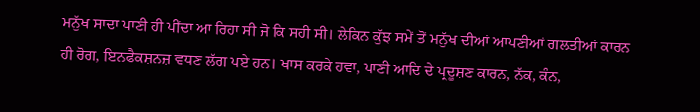ਮਨੁੱਖ ਸਾਦਾ ਪਾਣੀ ਹੀ ਪੀਂਦਾ ਆ ਰਿਹਾ ਸੀ ਜੋ ਕਿ ਸਹੀ ਸੀ। ਲੇਕਿਨ ਕੁੱਝ ਸਮੇਂ ਤੋਂ ਮਨੁੱਖ ਦੀਆਂ ਆਪਣੀਆਂ ਗਲਤੀਆਂ ਕਾਰਨ ਹੀ ਰੋਗ, ਇਨਫੈਕਸ਼ਨਜ਼ ਵਧਣ ਲੱਗ ਪਏ ਹਨ। ਖਾਸ ਕਰਕੇ ਹਵਾ, ਪਾਣੀ ਆਦਿ ਦੇ ਪ੍ਰਦੂਸ਼ਣ ਕਾਰਨ, ਨੱਕ, ਕੰਨ,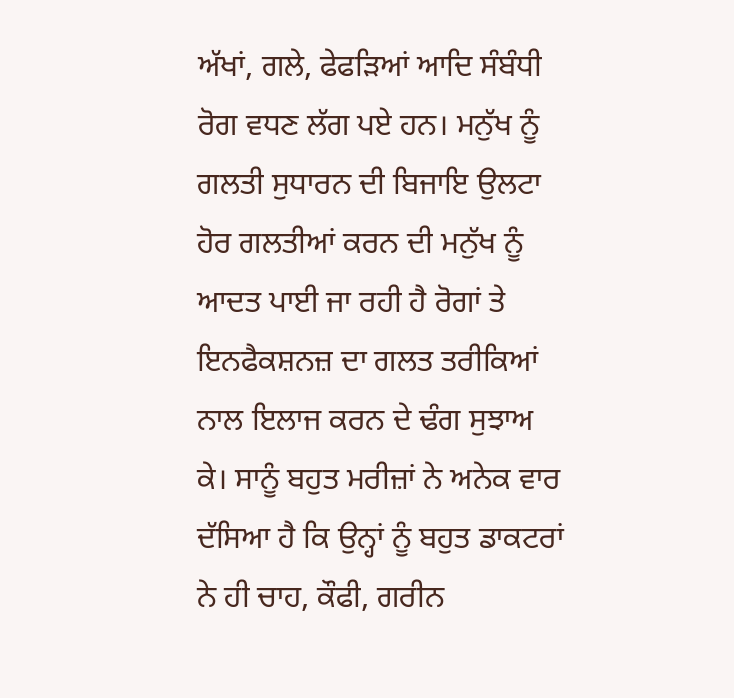ਅੱਖਾਂ, ਗਲੇ, ਫੇਫੜਿਆਂ ਆਦਿ ਸੰਬੰਧੀ ਰੋਗ ਵਧਣ ਲੱਗ ਪਏ ਹਨ। ਮਨੁੱਖ ਨੂੰ ਗਲਤੀ ਸੁਧਾਰਨ ਦੀ ਬਿਜਾਇ ਉਲਟਾ ਹੋਰ ਗਲਤੀਆਂ ਕਰਨ ਦੀ ਮਨੁੱਖ ਨੂੰ ਆਦਤ ਪਾਈ ਜਾ ਰਹੀ ਹੈ ਰੋਗਾਂ ਤੇ ਇਨਫੈਕਸ਼ਨਜ਼ ਦਾ ਗਲਤ ਤਰੀਕਿਆਂ ਨਾਲ ਇਲਾਜ ਕਰਨ ਦੇ ਢੰਗ ਸੁਝਾਅ ਕੇ। ਸਾਨੂੰ ਬਹੁਤ ਮਰੀਜ਼ਾਂ ਨੇ ਅਨੇਕ ਵਾਰ ਦੱਸਿਆ ਹੈ ਕਿ ਉਨ੍ਹਾਂ ਨੂੰ ਬਹੁਤ ਡਾਕਟਰਾਂ ਨੇ ਹੀ ਚਾਹ, ਕੌਫੀ, ਗਰੀਨ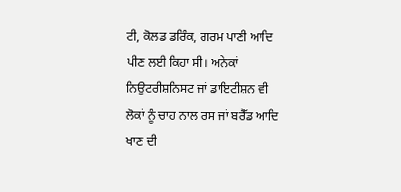ਟੀ, ਕੋਲਡ ਡਰਿੰਕ, ਗਰਮ ਪਾਣੀ ਆਦਿ ਪੀਣ ਲਈ ਕਿਹਾ ਸੀ। ਅਨੇਕਾਂ ਨਿਉਟਰੀਸ਼ਨਿਸਟ ਜਾਂ ਡਾਇਟੀਸ਼ਨ ਵੀ ਲੋਕਾਂ ਨੂੰ ਚਾਹ ਨਾਲ ਰਸ ਜਾਂ ਬਰੈੱਡ ਆਦਿ ਖਾਣ ਦੀ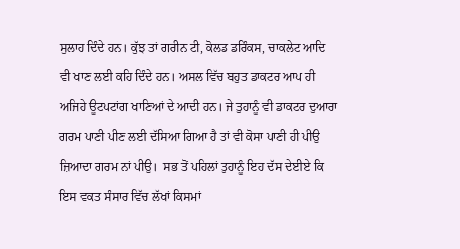ਸੁਲਾਹ ਦਿੰਦੇ ਹਨ। ਕੁੱਝ ਤਾਂ ਗਰੀਨ ਟੀ, ਕੋਲਡ ਡਰਿੰਕਸ, ਚਾਕਲੇਟ ਆਦਿ ਵੀ ਖਾਣ ਲਈ ਕਹਿ ਦਿੰਦੇ ਹਨ। ਅਸਲ ਵਿੱਚ ਬਹੁਤ ਡਾਕਟਰ ਆਪ ਹੀ ਅਜਿਹੇ ਊਟਪਟਾਂਗ ਖਾਣਿਆਂ ਦੇ ਆਦੀ ਹਨ। ਜੇ ਤੁਹਾਨੂੰ ਵੀ ਡਾਕਟਰ ਦੁਆਰਾ ਗਰਮ ਪਾਣੀ ਪੀਣ ਲਈ ਦੱਸਿਆ ਗਿਆ ਹੈ ਤਾਂ ਵੀ ਕੋਸਾ ਪਾਣੀ ਹੀ ਪੀਉ ਜ਼ਿਆਦਾ ਗਰਮ ਨਾਂ ਪੀਉ।  ਸਭ ਤੋਂ ਪਹਿਲਾਂ ਤੁਹਾਨੂੰ ਇਹ ਦੱਸ ਦੇਈਏ ਕਿ ਇਸ ਵਕਤ ਸੰਸਾਰ ਵਿੱਚ ਲੱਖਾਂ ਕਿਸਮਾਂ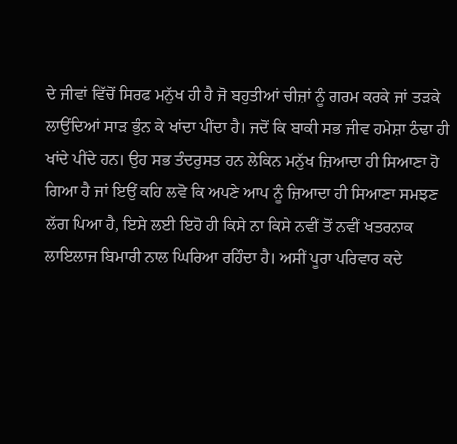ਦੇ ਜੀਵਾਂ ਵਿੱਚੋਂ ਸਿਰਫ ਮਨੁੱਖ ਹੀ ਹੈ ਜੋ ਬਹੁਤੀਆਂ ਚੀਜ਼ਾਂ ਨੂੰ ਗਰਮ ਕਰਕੇ ਜਾਂ ਤੜਕੇ ਲਾਉਂਦਿਆਂ ਸਾੜ ਭੁੰਨ ਕੇ ਖਾਂਦਾ ਪੀਂਦਾ ਹੈ। ਜਦੋਂ ਕਿ ਬਾਕੀ ਸਭ ਜੀਵ ਹਮੇਸ਼ਾ ਠੰਢਾ ਹੀ ਖਾਂਦੇ ਪੀਂਦੇ ਹਨ। ਉਹ ਸਭ ਤੰਦਰੁਸਤ ਹਨ ਲੇਕਿਨ ਮਨੁੱਖ ਜ਼ਿਆਦਾ ਹੀ ਸਿਆਣਾ ਹੋ ਗਿਆ ਹੈ ਜਾਂ ਇਉਂ ਕਹਿ ਲਵੋ ਕਿ ਅਪਣੇ ਆਪ ਨੂੰ ਜ਼ਿਆਦਾ ਹੀ ਸਿਆਣਾ ਸਮਝਣ ਲੱਗ ਪਿਆ ਹੈ, ਇਸੇ ਲਈ ਇਹੋ ਹੀ ਕਿਸੇ ਨਾ ਕਿਸੇ ਨਵੀਂ ਤੋਂ ਨਵੀਂ ਖਤਰਨਾਕ ਲਾਇਲਾਜ ਬਿਮਾਰੀ ਨਾਲ ਘਿਰਿਆ ਰਹਿੰਦਾ ਹੈ। ਅਸੀਂ ਪੂਰਾ ਪਰਿਵਾਰ ਕਦੇ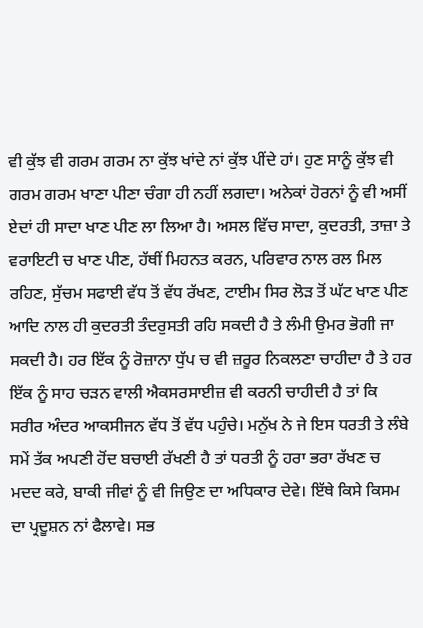ਵੀ ਕੁੱਝ ਵੀ ਗਰਮ ਗਰਮ ਨਾ ਕੁੱਝ ਖਾਂਦੇ ਨਾਂ ਕੁੱਝ ਪੀਂਦੇ ਹਾਂ। ਹੁਣ ਸਾਨੂੰ ਕੁੱਝ ਵੀ ਗਰਮ ਗਰਮ ਖਾਣਾ ਪੀਣਾ ਚੰਗਾ ਹੀ ਨਹੀਂ ਲਗਦਾ। ਅਨੇਕਾਂ ਹੋਰਨਾਂ ਨੂੰ ਵੀ ਅਸੀਂ ਏਦਾਂ ਹੀ ਸਾਦਾ ਖਾਣ ਪੀਣ ਲਾ ਲਿਆ ਹੈ। ਅਸਲ ਵਿੱਚ ਸਾਦਾ, ਕੁਦਰਤੀ, ਤਾਜ਼ਾ ਤੇ ਵਰਾਇਟੀ ਚ ਖਾਣ ਪੀਣ, ਹੱਥੀਂ ਮਿਹਨਤ ਕਰਨ, ਪਰਿਵਾਰ ਨਾਲ ਰਲ ਮਿਲ ਰਹਿਣ, ਸੁੱਚਮ ਸਫਾਈ ਵੱਧ ਤੋਂ ਵੱਧ ਰੱਖਣ, ਟਾਈਮ ਸਿਰ ਲੋੜ ਤੋਂ ਘੱਟ ਖਾਣ ਪੀਣ ਆਦਿ ਨਾਲ ਹੀ ਕੁਦਰਤੀ ਤੰਦਰੁਸਤੀ ਰਹਿ ਸਕਦੀ ਹੈ ਤੇ ਲੰਮੀ ਉਮਰ ਭੋਗੀ ਜਾ ਸਕਦੀ ਹੈ। ਹਰ ਇੱਕ ਨੂੰ ਰੋਜ਼ਾਨਾ ਧੁੱਪ ਚ ਵੀ ਜ਼ਰੂਰ ਨਿਕਲਣਾ ਚਾਹੀਦਾ ਹੈ ਤੇ ਹਰ ਇੱਕ ਨੂੰ ਸਾਹ ਚੜਨ ਵਾਲੀ ਐਕਸਰਸਾਈਜ਼ ਵੀ ਕਰਨੀ ਚਾਹੀਦੀ ਹੈ ਤਾਂ ਕਿ ਸਰੀਰ ਅੰਦਰ ਆਕਸੀਜਨ ਵੱਧ ਤੋਂ ਵੱਧ ਪਹੁੰਚੇ। ਮਨੁੱਖ ਨੇ ਜੇ ਇਸ ਧਰਤੀ ਤੇ ਲੰਬੇ ਸਮੇਂ ਤੱਕ ਅਪਣੀ ਹੋਂਦ ਬਚਾਈ ਰੱਖਣੀ ਹੈ ਤਾਂ ਧਰਤੀ ਨੂੰ ਹਰਾ ਭਰਾ ਰੱਖਣ ਚ ਮਦਦ ਕਰੇ, ਬਾਕੀ ਜੀਵਾਂ ਨੂੰ ਵੀ ਜਿਉਣ ਦਾ ਅਧਿਕਾਰ ਦੇਵੇ। ਇੱਥੇ ਕਿਸੇ ਕਿਸਮ ਦਾ ਪ੍ਰਦੂਸ਼ਨ ਨਾਂ ਫੈਲਾਵੇ। ਸਭ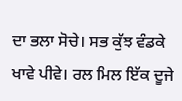ਦਾ ਭਲਾ ਸੋਚੇ। ਸਭ ਕੁੱਝ ਵੰਡਕੇ ਖਾਵੇ ਪੀਵੇ। ਰਲ ਮਿਲ ਇੱਕ ਦੂਜੇ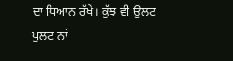ਦਾ ਧਿਆਨ ਰੱਖੇ। ਕੁੱਝ ਵੀ ਉਲਟ ਪੁਲਟ ਨਾਂ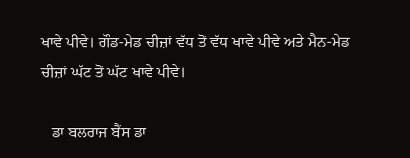ਖਾਵੇ ਪੀਵੇ। ਗੌਡ-ਮੇਡ ਚੀਜ਼ਾਂ ਵੱਧ ਤੋਂ ਵੱਧ ਖਾਵੇ ਪੀਵੇ ਅਤੇ ਮੈਨ-ਮੇਡ ਚੀਜ਼ਾਂ ਘੱਟ ਤੋਂ ਘੱਟ ਖਾਵੇ ਪੀਵੇ।

   ਡਾ ਬਲਰਾਜ ਬੈਂਸ ਡਾ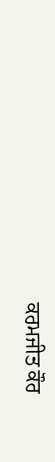ਕਰਮਜੀਤ ਕੌਰ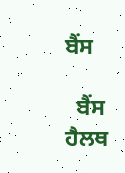ਬੈਂਸ

  ਬੈਂਸ ਹੈਲਥ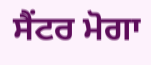ਸੈਂਟਰ ਮੋਗਾ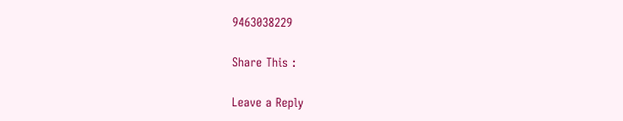9463038229

Share This :

Leave a Reply